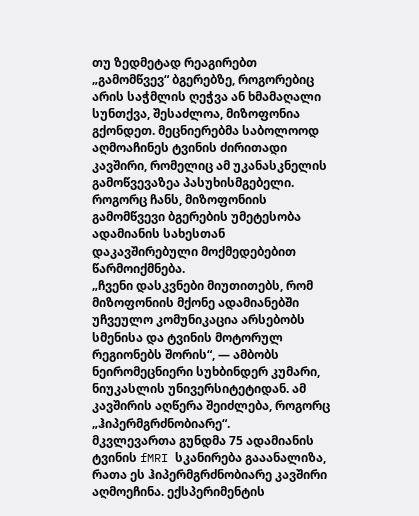თუ ზედმეტად რეაგირებთ „გამომწვევ“ ბგერებზე, როგორებიც არის საჭმლის ღეჭვა ან ხმამაღალი სუნთქვა, შესაძლოა, მიზოფონია გქონდეთ. მეცნიერებმა საბოლოოდ აღმოაჩინეს ტვინის ძირითადი კავშირი, რომელიც ამ უკანასკნელის გამოწვევაზეა პასუხისმგებელი. როგორც ჩანს, მიზოფონიის გამომწვევი ბგერების უმეტესობა ადამიანის სახესთან დაკავშირებული მოქმედებებით წარმოიქმნება.
„ჩვენი დასკვნები მიუთითებს, რომ მიზოფონიის მქონე ადამიანებში უჩვეულო კომუნიკაცია არსებობს სმენისა და ტვინის მოტორულ რეგიონებს შორის“, — ამბობს ნეირომეცნიერი სუხბინდერ კუმარი, ნიუკასლის უნივერსიტეტიდან. ამ კავშირის აღწერა შეიძლება, როგორც „ჰიპერმგრძნობიარე“.
მკვლევართა გუნდმა 75 ადამიანის ტვინის fMRI სკანირება გააანალიზა, რათა ეს ჰიპერმგრძნობიარე კავშირი აღმოეჩინა. ექსპერიმენტის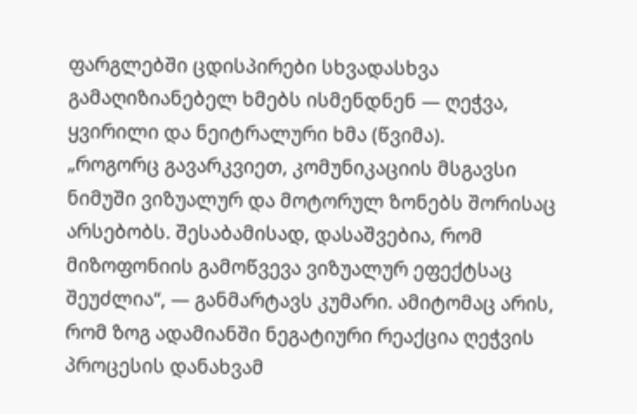ფარგლებში ცდისპირები სხვადასხვა გამაღიზიანებელ ხმებს ისმენდნენ — ღეჭვა, ყვირილი და ნეიტრალური ხმა (წვიმა).
„როგორც გავარკვიეთ, კომუნიკაციის მსგავსი ნიმუში ვიზუალურ და მოტორულ ზონებს შორისაც არსებობს. შესაბამისად, დასაშვებია, რომ მიზოფონიის გამოწვევა ვიზუალურ ეფექტსაც შეუძლია“, — განმარტავს კუმარი. ამიტომაც არის, რომ ზოგ ადამიანში ნეგატიური რეაქცია ღეჭვის პროცესის დანახვამ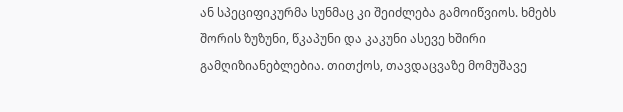ან სპეციფიკურმა სუნმაც კი შეიძლება გამოიწვიოს. ხმებს შორის ზუზუნი, წკაპუნი და კაკუნი ასევე ხშირი გამღიზიანებლებია. თითქოს, თავდაცვაზე მომუშავე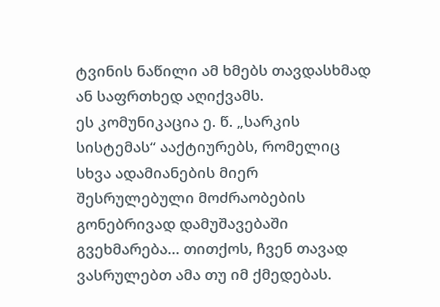ტვინის ნაწილი ამ ხმებს თავდასხმად ან საფრთხედ აღიქვამს.
ეს კომუნიკაცია ე. წ. „სარკის სისტემას“ ააქტიურებს, რომელიც სხვა ადამიანების მიერ შესრულებული მოძრაობების გონებრივად დამუშავებაში გვეხმარება… თითქოს, ჩვენ თავად ვასრულებთ ამა თუ იმ ქმედებას.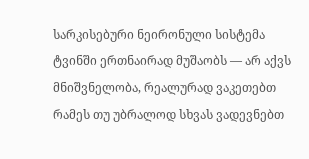სარკისებური ნეირონული სისტემა ტვინში ერთნაირად მუშაობს — არ აქვს მნიშვნელობა, რეალურად ვაკეთებთ რამეს თუ უბრალოდ სხვას ვადევნებთ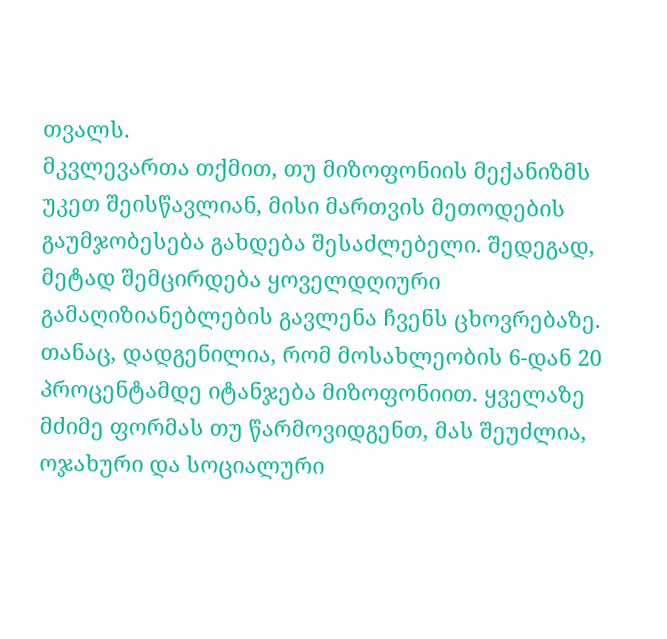თვალს.
მკვლევართა თქმით, თუ მიზოფონიის მექანიზმს უკეთ შეისწავლიან, მისი მართვის მეთოდების გაუმჯობესება გახდება შესაძლებელი. შედეგად, მეტად შემცირდება ყოველდღიური გამაღიზიანებლების გავლენა ჩვენს ცხოვრებაზე. თანაც, დადგენილია, რომ მოსახლეობის 6-დან 20 პროცენტამდე იტანჯება მიზოფონიით. ყველაზე მძიმე ფორმას თუ წარმოვიდგენთ, მას შეუძლია, ოჯახური და სოციალური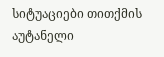სიტუაციები თითქმის აუტანელი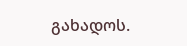გახადოს.